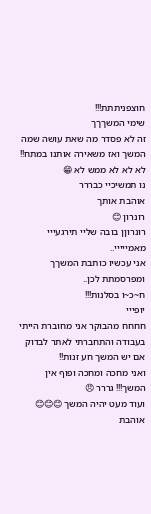חוצפניתתת!!!
שימי המשךךך
זה לא פסדר מה שאת עושה שמה המשך ואז משאירה אותנו במתח!!
לא לא לא ממש לא 😁
נו תמשיכיי כבררר
אוהבת אותך
רונרון 😊
רונרוןן בובה שליי תירגעייי מאמייייי..
אני עכשיו כותבת המשךך ומפרסמתת לכן..
ח~כ~ו בסלנות!!!
יופייי
חחחח מהבוקר אני מחוברת הייתי בעבודה והתחברתי לאתר לבדוק אם יש המשך חע זנות!!
ואני מחכה ומחכה ופוף אין המשך!!! גררר 😠
ועוד מעט יהיה המשך 😊😊😊
אוהבת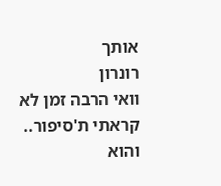אותך
רונרון
וואי הרבה זמן לא קראתי ת'סיפור..
והוא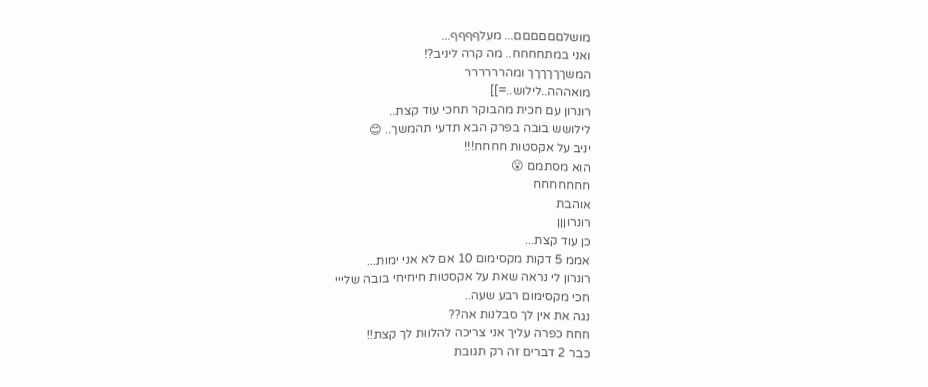מושלםםםםםם... מעלףףףף...
ואני במתחחחח.. מה קרה ליניב?!
המשךךךךךך ומהרררררר
מואההה..לילוש..=]]
רונרון עם חכית מהבוקר תחכי עוד קצת..
לילושש בובה בפרק הבא תדעי תהמשך.. 😊
יניב על אקסטות חחחח!!!
הוא מסתמם 😮
חחחחחחח
אוהבת
רונרוןןן
כן עוד קצת...
אממ 5 דקות מקסימום 10 אם לא אני ימות...
רונרון לי נראה שאת על אקסטות חיחיחי בובה שלייי
חכי מקסימום רבע שעה..
נגה את אין לך סבלנות אה??
חחח כפרה עליך אני צריכה להלוות לך קצת!!
כבר 2 דברים זה רק תגובת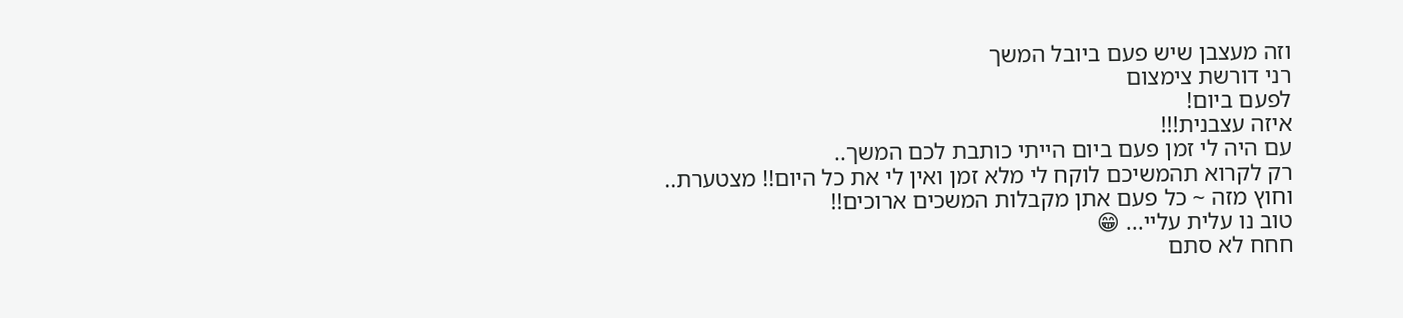וזה מעצבן שיש פעם ביובל המשך
רני דורשת צימצום
לפעם ביום!
איזה עצבנית!!!
עם היה לי זמן פעם ביום הייתי כותבת לכם המשך..
רק לקרוא תהמשיכם לוקח לי מלא זמן ואין לי את כל היום!! מצטערת..
וחוץ מזה ~ כל פעם אתן מקבלות המשכים ארוכים!!
טוב נו עלית עליי... 😁
חחח לא סתם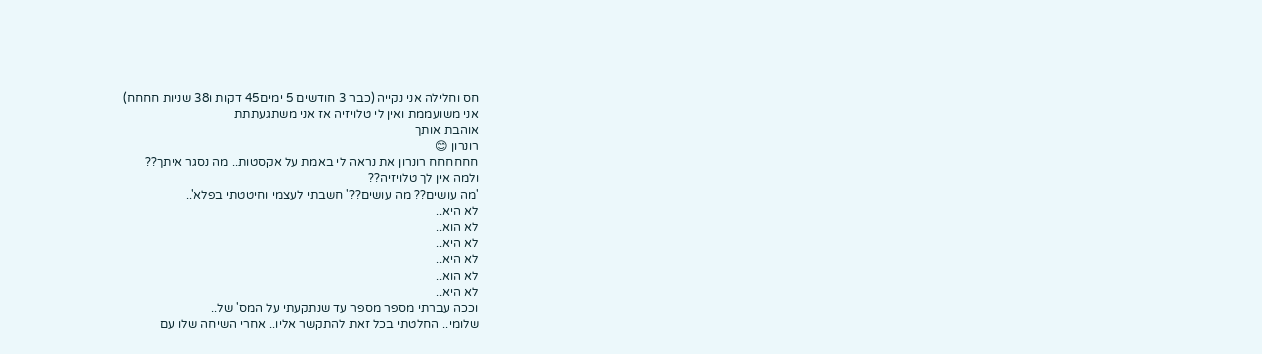חס וחלילה אני נקייה (כבר 3 חודשים 5 ימים45 דקות ו38 שניות חחחח)
אני משועממת ואין לי טלויזיה אז אני משתגעתתת
אוהבת אותך
רונרון 😊
חחחחחח רונרון את נראה לי באמת על אקסטות.. מה נסגר איתך??
ולמה אין לך טלויזיה??
'מה עושים?? מה עושים??' חשבתי לעצמי וחיטטתי בפלא'..
לא היא..
לא הוא..
לא היא..
לא היא..
לא הוא..
לא היא..
וככה עברתי מספר מספר עד שנתקעתי על המס' של..
שלומי.. החלטתי בכל זאת להתקשר אליו.. אחרי השיחה שלו עם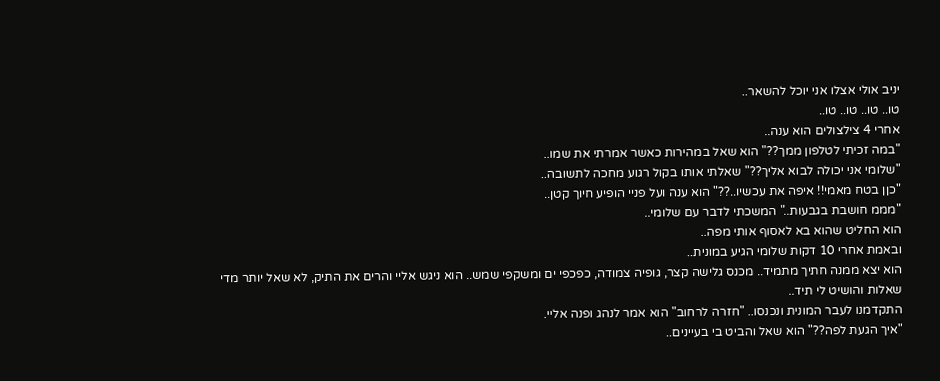יניב אולי אצלו אני יוכל להשאר..
טו.. טו.. טו.. טו..
אחרי 4 צילצולים הוא ענה..
"במה זכיתי לטלפון ממך??" הוא שאל במהירות כאשר אמרתי את שמו..
"שלומי אני יכולה לבוא אליך??" שאלתי אותו בקול רגוע מחכה לתשובה..
"כןן בטח מאמי!! איפה את עכשיו..??" הוא ענה ועל פניי הופיע חיוך קטן..
"מממ חושבת בגבעות.." המשכתי לדבר עם שלומי..
הוא החליט שהוא בא לאסוף אותי מפה..
ובאמת אחרי 10 דקות שלומי הגיע במונית..
הוא יצא ממנה חתיך מתמיד.. מכנס גלישה קצר, גופיה צמודה, כפכפי ים ומשקפי שמש.. הוא ניגש אליי והרים את התיק, לא שאל יותר מדי שאלות והושיט לי תיד..
התקדמנו לעבר המונית ונכנסו.. "חזרה לרחוב" הוא אמר לנהג ופנה אליי.
"איך הגעת לפה??" הוא שאל והביט בי בעיינים..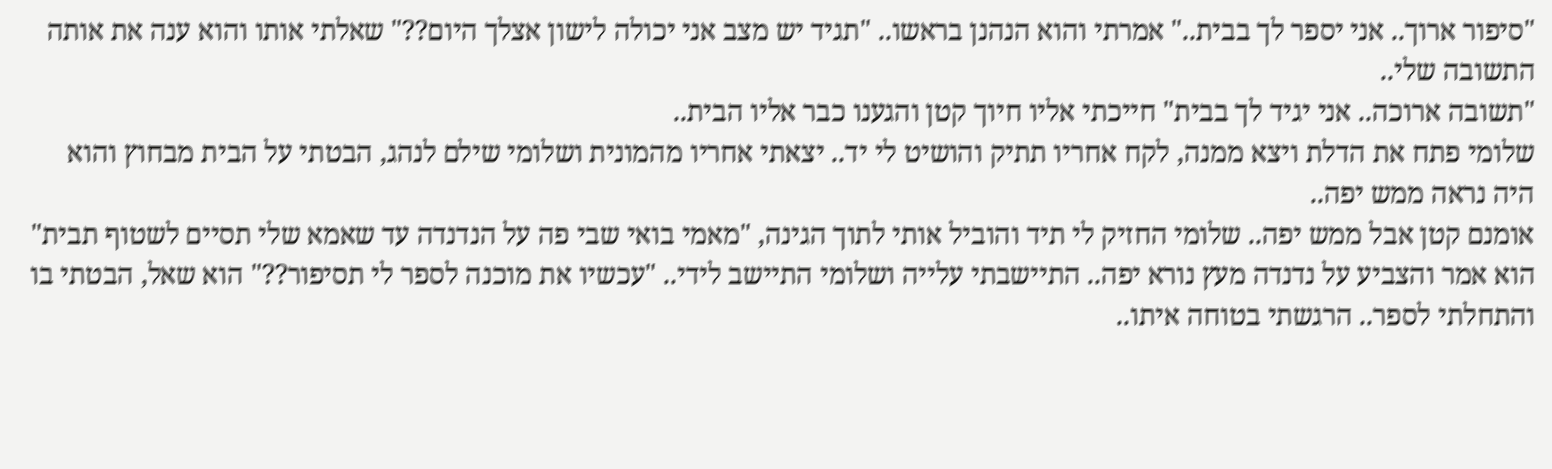"סיפור ארוך.. אני יספר לך בבית.." אמרתי והוא הנהנן בראשו.. "תגיד יש מצב אני יכולה לישון אצלך היום??" שאלתי אותו והוא ענה את אותה התשובה שלי..
"תשובה ארוכה.. אני יגיד לך בבית" חייכתי אליו חיוך קטן והגענו כבר אליו הבית..
שלומי פתח את הדלת ויצא ממנה, לקח אחריו תתיק והושיט לי יד.. יצאתי אחריו מהמונית ושלומי שילם לנהג, הבטתי על הבית מבחוץ והוא היה נראה ממש יפה..
אומנם קטן אבל ממש יפה.. שלומי החזיק לי תיד והוביל אותי לתוך הגינה, "מאמי בואי שבי פה על הנדנדה עד שאמא שלי תסיים לשטוף תבית" הוא אמר והצביע על נדנדה מעץ נורא יפה.. התיישבתי עלייה ושלומי התיישב לידי.. "עכשיו את מוכנה לספר לי תסיפור??" הוא שאל, הבטתי בו והתחלתי לספר.. הרגשתי בטוחה איתו..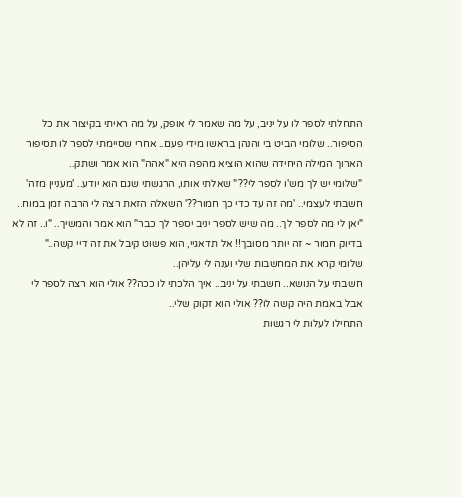התחלתי לספר לו על יניב, על מה שאמר לי אופק, על מה ראיתי בקיצור את כל הסיפור.. שלומי הביט בי והנהן בראשו מידי פעם.. אחרי שסיימתי לספר לו תסיפור הארוך המילה היחידה שהוא הוציא מהפה היא "אהה" הוא אמר ושתק..
"שלומי יש לך מש'ו לספר לי??" שאלתי אותו, הרגשתי שגם הוא יודע.. 'מעניין מזה' חשבתי לעצמי.. 'מה זה עד כדי כך חמור??' השאלה הזאת רצה לי הרבה זמן במוח..
"יאן לי מה לספר לך.. מה שיש לספר יניב יספר לך כבר" הוא אמר והמשיך.. "ו.. זה לא בדיוק חמור ~ זה יותר מסובך!! אל תדאגיי, הוא פשוט קיבל את זה דיי קשה.."
שלומי קרא את המחשבות שלי וענה לי עליהן..
חשבתי על הנושא.. חשבתי על יניב.. איך הלכתי לו ככה?? אולי הוא רצה לספר לי אבל באמת היה קשה לו?? אולי הוא זקוק שלי..
התחילו לעלות לי רגשות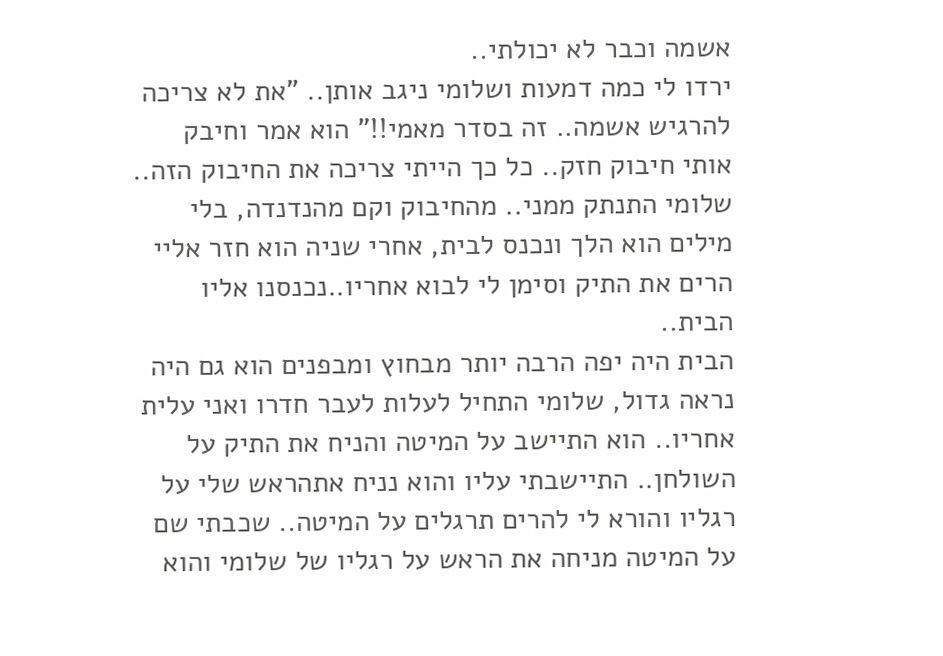אשמה וכבר לא יכולתי..
ירדו לי כמה דמעות ושלומי ניגב אותן.. "את לא צריכה להרגיש אשמה.. זה בסדר מאמי!!" הוא אמר וחיבק אותי חיבוק חזק.. כל כך הייתי צריכה את החיבוק הזה..
שלומי התנתק ממני.. מהחיבוק וקם מהנדנדה, בלי מילים הוא הלך ונכנס לבית, אחרי שניה הוא חזר אליי הרים את התיק וסימן לי לבוא אחריו..נכנסנו אליו הבית..
הבית היה יפה הרבה יותר מבחוץ ומבפנים הוא גם היה נראה גדול, שלומי התחיל לעלות לעבר חדרו ואני עלית אחריו.. הוא התיישב על המיטה והניח את התיק על השולחן.. התיישבתי עליו והוא נניח אתהראש שלי על רגליו והורא לי להרים תרגלים על המיטה.. שכבתי שם על המיטה מניחה את הראש על רגליו של שלומי והוא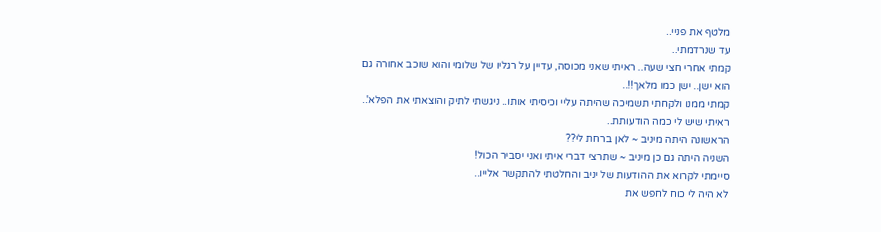מלטף את פניי..
עד שנרדמתי..
קמתי אחרי חצי שעה.. ראיתי שאני מכוסה, עדיין על רגליו של שלומי והוא שוכב אחורה גם הוא ישן.. ישן כמו מלאך!!..
קמתי ממנו ולקחתי תשמיכה שהיתה עליי וכיסיתי אותו.. ניגשתי לתיק והוצאתי את הפלא'.. ראיתי שיש לי כמה הודעותת..
הראשונה היתה מיניב ~ לאן ברחת לי??
השניה היתה גם כן מיניב ~ שתרצי דברי איתי ואני יסביר הכול!
סיימתי לקרוא את ההודעות של יניב והחלטתי להתקשר אלייו..
לא היה לי כוח לחפש את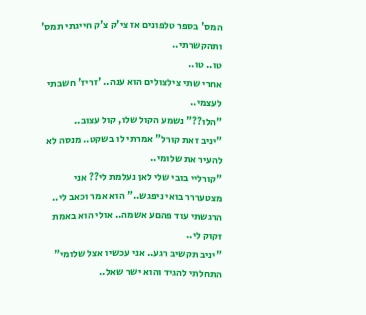המס' בספר טלפונים אז צי'ק צ'ק חייגתי תמס' ותהקשרתי..
טו.. טו..
אחרי שתי צילצולים הוא ענה.. 'זריז' חשבתי לעצמי..
"הלו??" נשמע הקול שלו, קול עצוב..
"יניב זאת קורל" אמרתי לו בשקט.. מנסה לא להעיר את שלומי..
"קורליי בובי שלי לאן נעלמת לי?? אני מצטעררר בואי ניפגש.." הוא אמר וכאב לי.. הרגשתי עוד פהםע אשמה.. אולי הוא באמת זקוק לי..
"יניב תקשיב רגע.. אני עכשיו אצל שלומי" התחלתי להגיד והוא ישר שאל..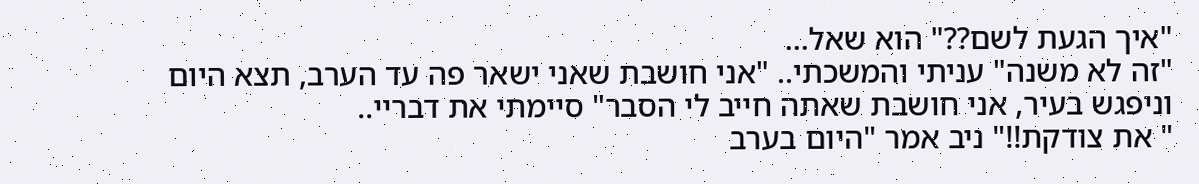"איך הגעת לשם??" הוא שאל...
"זה לא משנה" עניתי והמשכתי.. "אני חושבת שאני ישאר פה עד הערב, תצא היום וניפגש בעיר, אני חושבת שאתה חייב לי הסבר" סיימתי את דבריי..
" את צודקת!!" ניב אמר "היום בערב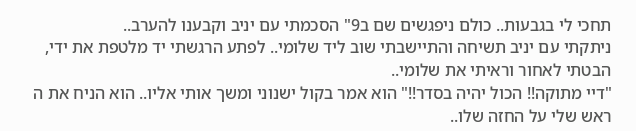תחכי לי בגבעות.. כולם ניפגשים שם ב9" הסכמתי עם יניב וקבענו להערב..
ניתקתי עם יניב תשיחה והתיישבתי שוב ליד שלומי.. לפתע הרגשתי יד מלטפת את ידי,
הבטתי לאחור וראיתי את שלומי..
"דיי מתוקה!! הכול יהיה בסדר!!" הוא אמר בקול ישנוני ומשך אותי אליו.. הוא הניח את ה ראש שלי על החזה שלו..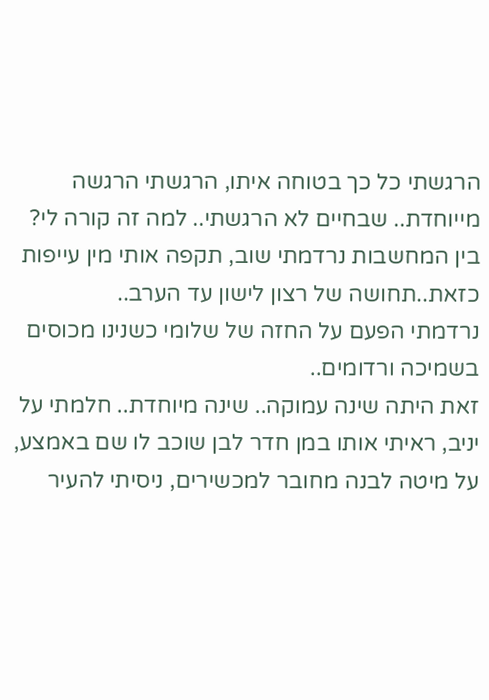הרגשתי כל כך בטוחה איתו, הרגשתי הרגשה מייוחדת.. שבחיים לא הרגשתי.. למה זה קורה לי?
בין המחשבות נרדמתי שוב, תקפה אותי מין עייפות כזאת..תחושה של רצון לישון עד הערב..
נרדמתי הפעם על החזה של שלומי כשנינו מכוסים בשמיכה ורדומים..
זאת היתה שינה עמוקה.. שינה מיוחדת.. חלמתי על יניב, ראיתי אותו במן חדר לבן שוכב לו שם באמצע, על מיטה לבנה מחובר למכשירים, ניסיתי להעיר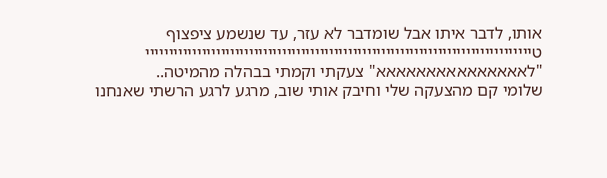אותו, לדבר איתו אבל שומדבר לא עזר, עד שנשמע ציפצוף טיייייייייייייייייייייייייייייייייייייייייייייייייייייייייייייייייייייייייייייייייי
"לאאאאאאאאאאאאאאא" צעקתי וקמתי בבהלה מהמיטה..
שלומי קם מהצעקה שלי וחיבק אותי שוב, מרגע לרגע הרשתי שאנחנו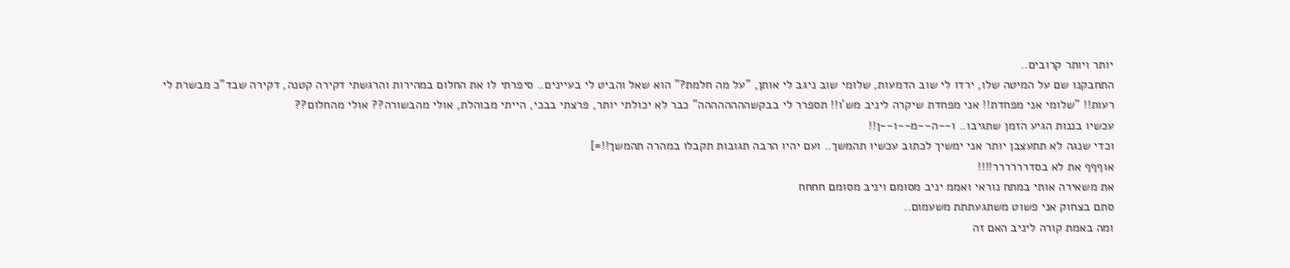יותר ויותר קרובים..
התחבקנו שם על המיטה שלו, ירדו לי שוב הדמעות, שלומי שוב ניגב לי אותן, "על מה חלמת?" הוא שאל והביט לי בעיינים.. סיפרתי לו את החלום במהירות והרגשתי דקירה קטנה, דקירה שבד"כ מבשרת לי רעות!! "שלומי אני מפחדת!! אני מפחדת שיקרה ליניב מש'ו!! תספרר לי בבקשהההההההה" כבר לא יכולתי יותר, פרצתי בבכי, הייתי מבוהלת, אולי מהבשורה?? אולי מהחלום??
עכשיו בננות הגיע הזמן שתגיבו.. ו--ה--מ--ו--ן!!
וכדי שנגה לא תתעצבן יותר אני ימשיך לכתוב עכשיו תהמשך.. ועם יהיו הרבה תגובות תקבלו במהרה תהמשך!!=]
אוףףף את לא בסדרררררר!!!!
את משאירה אותי במתח נוראי ואממ יניב מסומם ויניב מסומם חחחח
סתם בצחוק אני פשוט משתגעתתת משעמום..
ומה באמת קורה ליניב האם זה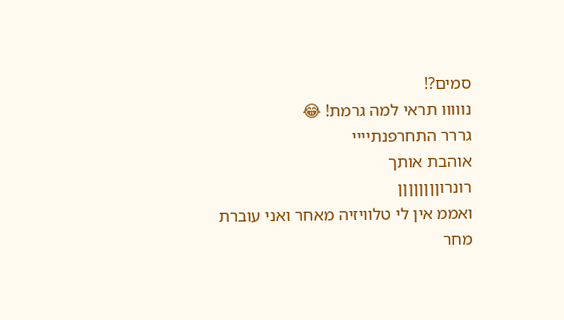סמים?!
נווווו תראי למה גרמת! 😂
גררר התחרפנתיייי
אוהבת אותך
רונרוןןןןןןןן
ואממ אין לי טלוויזיה מאחר ואני עוברת מחר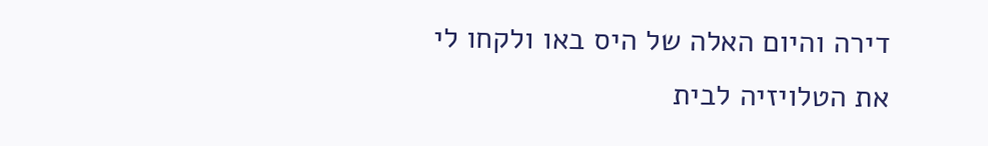דירה והיום האלה של היס באו ולקחו לי את הטלויזיה לבית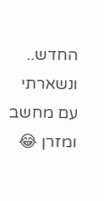החדש..
ונשארתי עם מחשב ומזרן 😂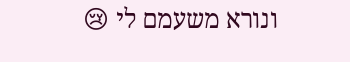ונורא משעמם לי 😢